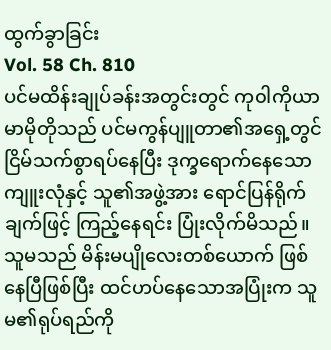ထွက်ခွာခြင်း
Vol. 58 Ch. 810
ပင်မထိန်းချုပ်ခန်းအတွင်းတွင် ကု၀ါကိုယာမာမိုတိုသည် ပင်မကွန်ပျူတာ၏အရှေ့တွင် ငြိမ်သက်စွာရပ်နေပြီး ဒုက္ခရောက်နေသော ကျူးလုံနှင့် သူ၏အဖွဲ့အား ရောင်ပြန်ရိုက်ချက်ဖြင့် ကြည့်နေရင်း ပြုံးလိုက်မိသည်။ သူမသည် မိန်းမပျိုလေးတစ်ယောက် ဖြစ်နေပြီဖြစ်ပြီး ထင်ဟပ်နေသောအပြုံးက သူမ၏ရုပ်ရည်ကို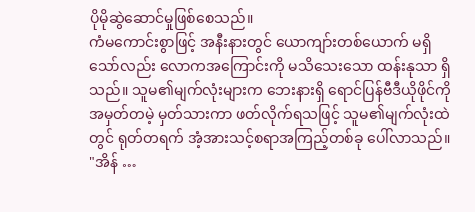ပိုမိုဆွဲဆောင်မှုဖြစ်စေသည်။
ကံမကောင်းစွာဖြင့် အနီးနားတွင် ယောကျာ်းတစ်ယောက် မရှိသော်လည်း လောကအကြောင်းကို မသိသေးသော ထန်းနုသာ ရှိသည်။ သူမ၏မျက်လုံးများက ဘေးနားရှိ ရောင်ပြန်ဗီဒီယိုဖိုင်ကို အမှတ်တမဲ့ မှတ်သားကာ ဖတ်လိုက်ရသဖြင့် သူမ၏မျက်လုံးထဲတွင် ရုတ်တရက် အံ့အားသင့်စရာအကြည့်တစ်ခု ပေါ်လာသည်။
"အိန် …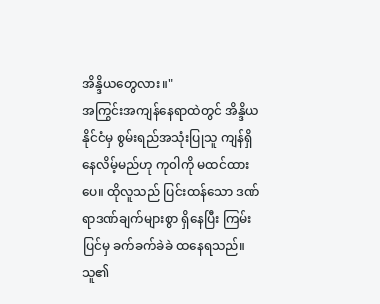အိန္ဒိယတွေလား။"
အကြွင်းအကျန်နေရာထဲတွင် အိန္ဒိယနိုင်ငံမှ စွမ်းရည်အသုံးပြုသူ ကျန်ရှိနေလိမ့်မည်ဟု ကု၀ါကို မထင်ထားပေ။ ထိုလူသည် ပြင်းထန်သော ဒဏ်ရာဒဏ်ချက်များစွာ ရှိနေပြီး ကြမ်းပြင်မှ ခက်ခက်ခဲခဲ ထနေရသည်။ သူ၏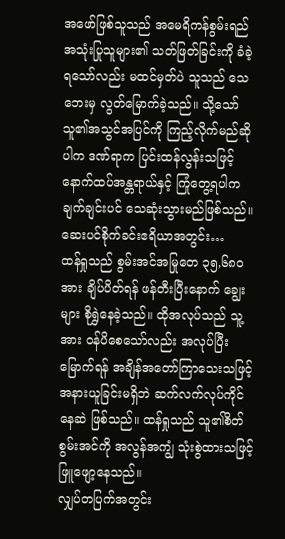အဖော်ဖြစ်သူသည် အမေရိကန်စွမ်းရည်အသုံးပြုသူများ၏ သတ်ဖြတ်ခြင်းကို ခံခဲ့ရသော်လည်း မထင်မှတ်ပဲ သူသည် သေဘေးမှ လွတ်မြောက်ခဲ့သည်။ သို့သော် သူ၏အသွင်အပြင်ကို ကြည့်လိုက်မည်ဆိုပါက ဒဏ်ရာက ပြင်းထန်လွန်းသဖြင့် နောက်ထပ်အန္တရာယ်နှင့် ကြုံတွေ့ရပါက ချက်ချင်းပင် သေဆုံးသွားမည်ဖြစ်သည်။
ဆေးပင်စိုက်ခင်းဧရိယာအတွင်း…
ထန်ရှုသည် စွမ်းအင်အမြုတေ ၃၅,၆၈၀အား ချိပ်ပိတ်ရန် ဖန်တီးပြီးနောက် ချွေးများ စိုရွှဲနေခဲ့သည်။ ထိုအလုပ်သည် သူ့အား ၀န်ပိစေသော်လည်း အလုပ်ပြီးမြောက်ရန် အချိန်အတော်ကြာသေးသဖြင့် အနားယူခြင်းမရှိဘဲ ဆက်လက်လုပ်ကိုင်နေဆဲ ဖြစ်သည်။ ထန်ရှုသည် သူ၏စိတ်စွမ်းအင်ကို အလွန်အကျွံ သုံးစွဲထားသဖြင့် ဖြူဖျော့နေသည်။
လျှပ်တပြက်အတွင်း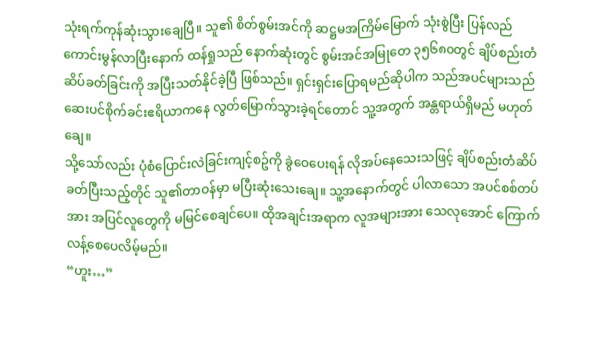သုံးရက်ကုန်ဆုံးသွားချေပြီ။ သူ၏ စိတ်စွမ်းအင်ကို ဆဋ္ဌမအကြိမ်မြောက် သုံးစွဲပြီး ပြန်လည်ကောင်းမွန်လာပြီးနောက် ထန်ရှုသည် နောက်ဆုံးတွင် စွမ်းအင်အမြုတေ ၃၅၆၈၀တွင် ချိပ်စည်းတံဆိပ်ခတ်ခြင်းကို အပြီးသတ်နိုင်ခဲ့ပြီ ဖြစ်သည်။ ရှင်းရှင်းပြောရမည်ဆိုပါက သည်အပင်များသည် ဆေးပင်စိုက်ခင်းဧရိယာကနေ လွတ်မြောက်သွားခဲ့ရင်တောင် သူ့အတွက် အန္တရာယ်ရှိမည် မဟုတ်ချေ။
သို့သော်လည်း ပုံစံပြောင်းလဲခြင်းကျင့်စဥ်ကို ခွဲဝေပေးရန် လိုအပ်နေသေးသဖြင့် ချိပ်စည်းတံဆိပ် ခတ်ပြီးသည့်တိုင် သူ၏တာဝန်မှာ မပြီးဆုံးသေးချေ။ သူ့အနောက်တွင် ပါလာသော အပင်စစ်တပ်အား အပြင်လူတွေကို မမြင်စေချင်ပေ။ ထိုအချင်းအရာက လူအများအား သေလုအောင် ကြောက်လန့်စေပေလိမ့်မည်။
“ဟူး…”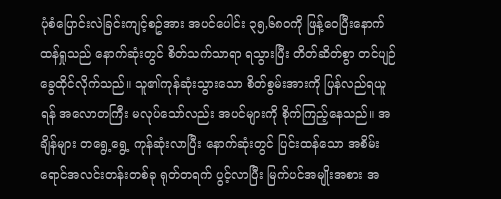ပုံစံပြောင်းလဲခြင်းကျင့်စဥ်အား အပင်ပေါင်း ၃၅,၆၈၀ကို ဖြန့်ဝေပြီးနောက် ထန်ရှုသည် နောက်ဆုံးတွင် စိတ်သက်သာရာ ရသွားပြီး တိတ်ဆိတ်စွာ တင်ပျဉ်ခွေထိုင်လိုက်သည်။ သူ၏ကုန်ဆုံးသွားသော စိတ်စွမ်းအားကို ပြန်လည်ရယူရန် အလောတကြီး မလုပ်သော်လည်း အပင်များကို စိုက်ကြည့်နေသည်။ အချိန်များ တရွေ့ရွေ့ ကုန်ဆုံးလာပြီး နောက်ဆုံးတွင် ပြင်းထန်သော အစိမ်းရောင်အလင်းတန်းတစ်ခု ရုတ်တရက် ပွင့်လာပြီး မြက်ပင်အမျိုးအစား အ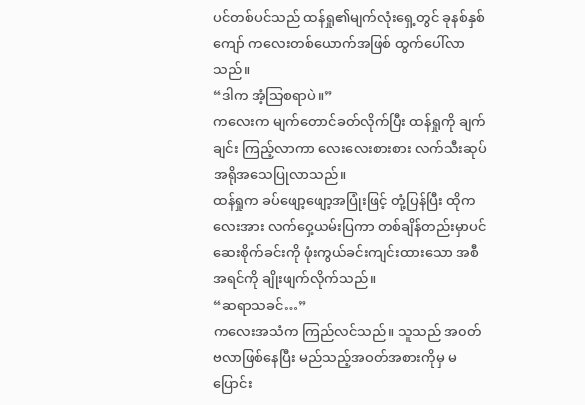ပင်တစ်ပင်သည် ထန်ရှု၏မျက်လုံးရှေ့တွင် ခုနစ်နှစ်ကျော် ကလေးတစ်ယောက်အဖြစ် ထွက်ပေါ်လာသည်။
“ဒါက အံ့သြစရာပဲ။”
ကလေးက မျက်တောင်ခတ်လိုက်ပြီး ထန်ရှုကို ချက်ချင်း ကြည့်လာကာ လေးလေးစားစား လက်သီးဆုပ် အရိုအသေပြုလာသည်။
ထန်ရှုက ခပ်ဖျော့ဖျော့အပြုံးဖြင့် တုံ့ပြန်ပြီး ထိုကလေးအား လက်ဝှေ့ယမ်းပြကာ တစ်ချိန်တည်းမှာပင် ဆေးစိုက်ခင်းကို ဖုံးကွယ်ခင်းကျင်းထားသော အစီအရင်ကို ချိုးဖျက်လိုက်သည်။
“ဆရာသခင်…”
ကလေးအသံက ကြည်လင်သည်။ သူသည် အ၀တ်ဗလာဖြစ်နေပြီး မည်သည့်အဝတ်အစားကိုမှ မပြောင်း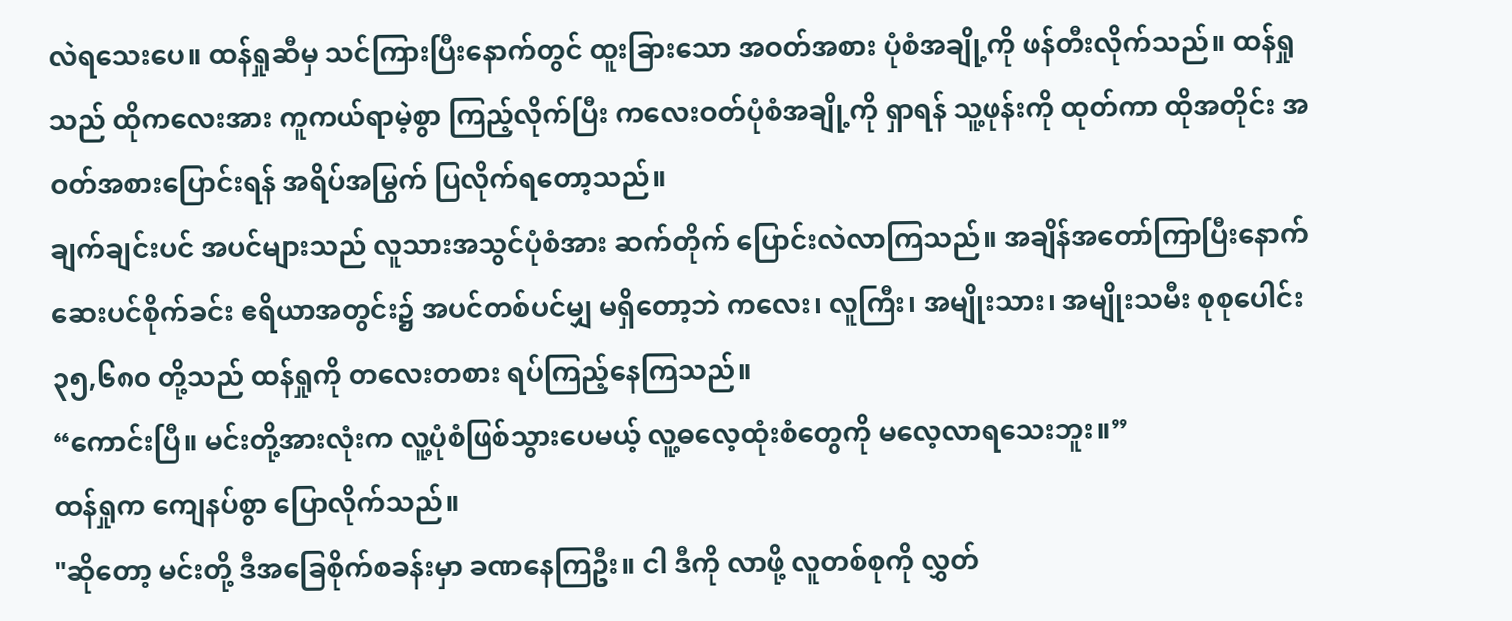လဲရသေးပေ။ ထန်ရှုဆီမှ သင်ကြားပြီးနောက်တွင် ထူးခြားသော အဝတ်အစား ပုံစံအချို့ကို ဖန်တီးလိုက်သည်။ ထန်ရှုသည် ထိုကလေးအား ကူကယ်ရာမဲ့စွာ ကြည့်လိုက်ပြီး ကလေးဝတ်ပုံစံအချို့ကို ရှာရန် သူ့ဖုန်းကို ထုတ်ကာ ထိုအတိုင်း အဝတ်အစားပြောင်းရန် အရိပ်အမြွက် ပြလိုက်ရတော့သည်။
ချက်ချင်းပင် အပင်များသည် လူသားအသွင်ပုံစံအား ဆက်တိုက် ပြောင်းလဲလာကြသည်။ အချိန်အတော်ကြာပြီးနောက် ဆေးပင်စိုက်ခင်း ဧရိယာအတွင်း၌ အပင်တစ်ပင်မျှ မရှိတော့ဘဲ ကလေး၊ လူကြီး၊ အမျိုးသား၊ အမျိုးသမီး စုစုပေါင်း ၃၅,၆၈၀ တို့သည် ထန်ရှုကို တလေးတစား ရပ်ကြည့်နေကြသည်။
“ကောင်းပြီ။ မင်းတို့အားလုံးက လူ့ပုံစံဖြစ်သွားပေမယ့် လူ့ဓလေ့ထုံးစံတွေကို မလေ့လာရသေးဘူး။”
ထန်ရှုက ကျေနပ်စွာ ပြောလိုက်သည်။
"ဆိုတော့ မင်းတို့ ဒီအခြေစိုက်စခန်းမှာ ခဏနေကြဦး။ ငါ ဒီကို လာဖို့ လူတစ်စုကို လွှတ်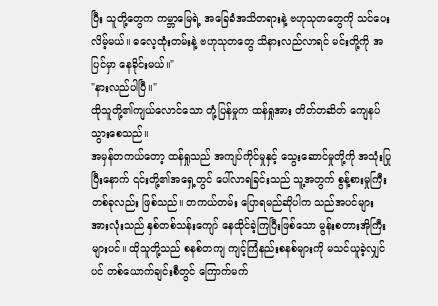ပြီး သူတို့တွေက ကမ္ဘာမြေရဲ့ အခြေခံအသိတရားနဲ့ ဗဟုသုတတွေကို သင်ပေးလိမ့်မယ်။ ဓလေ့ထုံးတမ်းနဲ့ ဗဟုသုတတွေ သိနားလည်လာရင် မင်းတို့ကို အပြင်မှာ နေခိုင်းမယ်။"
"နားလည်ပါပြီ။"
ထိုသူတို့၏ကျယ်လောင်သော တုံ့ပြန်မှုက ထန်ရှုအား တိတ်တဆိတ် ကျေနပ်သွားစေသည်။
အမှန်တကယ်တော့ ထန်ရှုသည် အကျပ်ကိုင်မှုနှင့် သွေးဆောင်မှုတို့ကို အသုံးပြုပြီးနောက် ၎င်းတို့၏အရှေ့တွင် ပေါ်လာရခြင်းသည် သူ့အတွက် စွန့်စားမှုကြီးတစ်ခုလည်း ဖြစ်သည်။ တကယ်တမ်း ပြောရမည်ဆိုပါက သည်အပင်များအားလုံးသည် နှစ်တစ်သန်းကျော် နေထိုင်ခဲ့ကြပြီးဖြစ်သော မွန်းစတားအိုကြီးများပင်။ ထိုသူတို့သည် စနစ်တကျ ကျင့်ကြံနည်းစနစ်များကို မသင်ယူခဲ့လျှင်ပင် တစ်ယောက်ချင်းစီတွင် ကြောက်မက်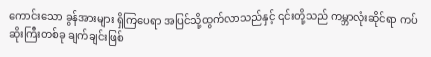ကောင်းသော ခွန်အားများ ရှိကြပေရာ အပြင်သို့ထွက်လာသည်နှင့် ၎င်းတို့သည် ကမ္ဘာလုံးဆိုင်ရာ ကပ်ဆိုးကြီးတစ်ခု ချက်ချင်းဖြစ်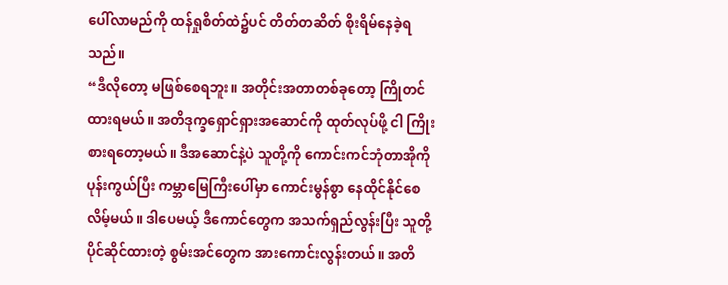ပေါ်လာမည်ကို ထန်ရှုစိတ်ထဲ၌ပင် တိတ်တဆိတ် စိုးရိမ်နေခဲ့ရသည်။
“ဒီလိုတော့ မဖြစ်စေရဘူး။ အတိုင်းအတာတစ်ခုတော့ ကြိုတင်ထားရမယ်။ အတိဒုက္ခရှောင်ရှားအဆောင်ကို ထုတ်လုပ်ဖို့ ငါ ကြိုးစားရတော့မယ်။ ဒီအဆောင်နဲ့ပဲ သူတို့ကို ကောင်းကင်ဘုံတာအိုကို ပုန်းကွယ်ပြီး ကမ္ဘာမြေကြီးပေါ်မှာ ကောင်းမွန်စွာ နေထိုင်နိုင်စေလိမ့်မယ်။ ဒါပေမယ့် ဒီကောင်တွေက အသက်ရှည်လွန်းပြီး သူတို့ပိုင်ဆိုင်ထားတဲ့ စွမ်းအင်တွေက အားကောင်းလွန်းတယ်။ အတိ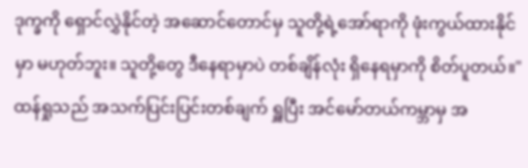ဒုက္ခကို ရှောင်လွှဲနိုင်တဲ့ အဆောင်တောင်မှ သူတို့ရဲ့အော်ရာကို ဖုံးကွယ်ထားနိုင်မှာ မဟုတ်ဘူး။ သူတို့တွေ ဒီနေရာမှာပဲ တစ်ချိန်လုံး ရှိနေရမှာကို စိတ်ပူတယ်။"
ထန်ရှုသည် အသက်ပြင်းပြင်းတစ်ချက် ရှူပြီး အင်မော်တယ်ကမ္ဘာမှ အ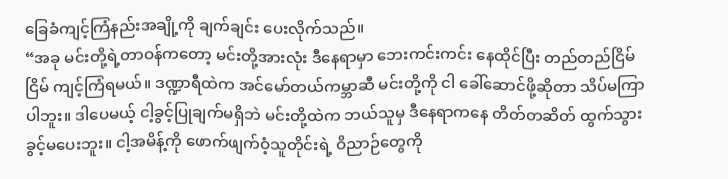ခြေခံကျင့်ကြံနည်းအချို့ကို ချက်ချင်း ပေးလိုက်သည်။
“အခု မင်းတို့ရဲ့တာဝန်ကတော့ မင်းတို့အားလုံး ဒီနေရာမှာ ဘေးကင်းကင်း နေထိုင်ပြီး တည်တည်ငြိမ်ငြိမ် ကျင့်ကြံရမယ်။ ဒဏ္ဍာရီထဲက အင်မော်တယ်ကမ္ဘာဆီ မင်းတို့ကို ငါ ခေါ်ဆောင်ဖို့ဆိုတာ သိပ်မကြာပါဘူး။ ဒါပေမယ့် ငါ့ခွင့်ပြုချက်မရှိဘဲ မင်းတို့ထဲက ဘယ်သူမှ ဒီနေရာကနေ တိတ်တဆိတ် ထွက်သွားခွင့်မပေးဘူး။ ငါ့အမိန့်ကို ဖောက်ဖျက်ဝံ့သူတိုင်းရဲ့ ဝိညာဉ်တွေကို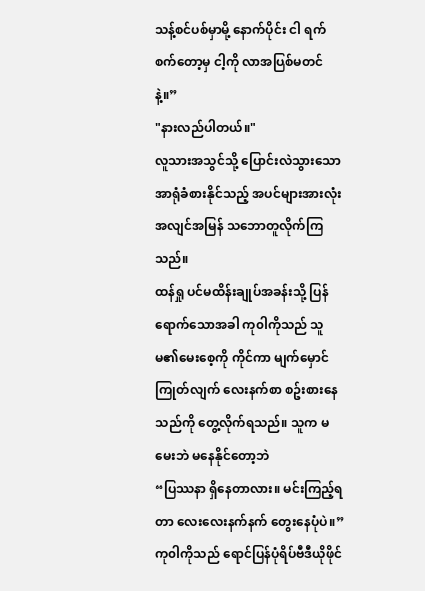သန့်စင်ပစ်မှာမို့ နောက်ပိုင်း ငါ ရက်စက်တော့မှ ငါ့ကို လာအပြစ်မတင်နဲ့။”
"နားလည်ပါတယ်။"
လူသားအသွင်သို့ ပြောင်းလဲသွားသော အာရုံခံစားနိုင်သည့် အပင်များအားလုံး အလျင်အမြန် သဘောတူလိုက်ကြသည်။
ထန်ရှု ပင်မထိန်းချုပ်အခန်းသို့ ပြန်ရောက်သောအခါ ကု၀ါကိုသည် သူမ၏မေးစေ့ကို ကိုင်ကာ မျက်မှောင်ကြုတ်လျက် လေးနက်စာ စဥ်းစားနေသည်ကို တွေ့လိုက်ရသည်။ သူက မမေးဘဲ မနေနိုင်တော့ဘဲ
“ပြဿနာ ရှိနေတာလား။ မင်းကြည့်ရတာ လေးလေးနက်နက် တွေးနေပုံပဲ။”
ကု၀ါကိုသည် ရောင်ပြန်ပုံရိပ်ဗီဒီယိုဖိုင်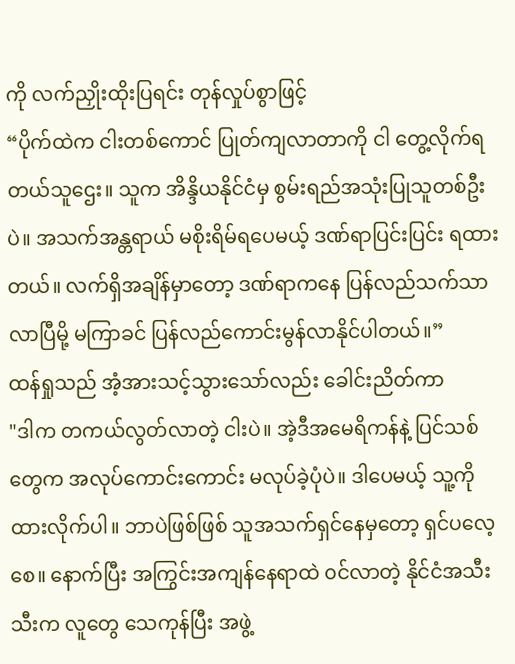ကို လက်ညှိုးထိုးပြရင်း တုန်လှုပ်စွာဖြင့်
“ပိုက်ထဲက ငါးတစ်ကောင် ပြုတ်ကျလာတာကို ငါ တွေ့လိုက်ရတယ်သူဌေး။ သူက အိန္ဒိယနိုင်ငံမှ စွမ်းရည်အသုံးပြုသူတစ်ဦးပဲ။ အသက်အန္တရာယ် မစိုးရိမ်ရပေမယ့် ဒဏ်ရာပြင်းပြင်း ရထားတယ်။ လက်ရှိအချိန်မှာတော့ ဒဏ်ရာကနေ ပြန်လည်သက်သာလာပြီမို့ မကြာခင် ပြန်လည်ကောင်းမွန်လာနိုင်ပါတယ်။”
ထန်ရှုသည် အံ့အားသင့်သွားသော်လည်း ခေါင်းညိတ်ကာ
"ဒါက တကယ်လွတ်လာတဲ့ ငါးပဲ။ အဲ့ဒီအမေရိကန်နဲ့ ပြင်သစ်တွေက အလုပ်ကောင်းကောင်း မလုပ်ခဲ့ပုံပဲ။ ဒါပေမယ့် သူ့ကို ထားလိုက်ပါ။ ဘာပဲဖြစ်ဖြစ် သူအသက်ရှင်နေမှတော့ ရှင်ပလေ့စေ။ နောက်ပြီး အကြွင်းအကျန်နေရာထဲ ၀င်လာတဲ့ နိုင်ငံအသီးသီးက လူတွေ သေကုန်ပြီး အဖွဲ့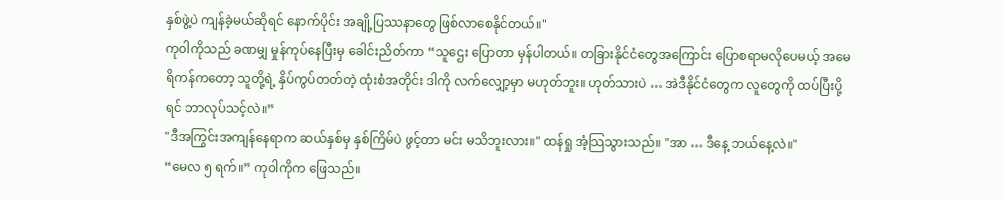နှစ်ဖွဲ့ပဲ ကျန်ခဲ့မယ်ဆိုရင် နောက်ပိုင်း အချို့ပြဿနာတွေ ဖြစ်လာစေနိုင်တယ်။"
ကု၀ါကိုသည် ခဏမျှ မှုန်ကုပ်နေပြီးမှ ခေါင်းညိတ်ကာ “သူဌေး ပြောတာ မှန်ပါတယ်။ တခြားနိုင်ငံတွေအကြောင်း ပြောစရာမလိုပေမယ့် အမေရိကန်ကတော့ သူတို့ရဲ့ နှိပ်ကွပ်တတ်တဲ့ ထုံးစံအတိုင်း ဒါကို လက်လျှော့မှာ မဟုတ်ဘူး။ ဟုတ်သားပဲ … အဲဒီနိုင်ငံတွေက လူတွေကို ထပ်ပြီးပို့ရင် ဘာလုပ်သင့်လဲ။”
"ဒီအကြွင်းအကျန်နေရာက ဆယ်နှစ်မှ နှစ်ကြိမ်ပဲ ဖွင့်တာ မင်း မသိဘူးလား။" ထန်ရှု အံ့သြသွားသည်။ "အာ … ဒီနေ့ ဘယ်နေ့လဲ။"
“မေလ ၅ ရက်။” ကု၀ါကိုက ဖြေသည်။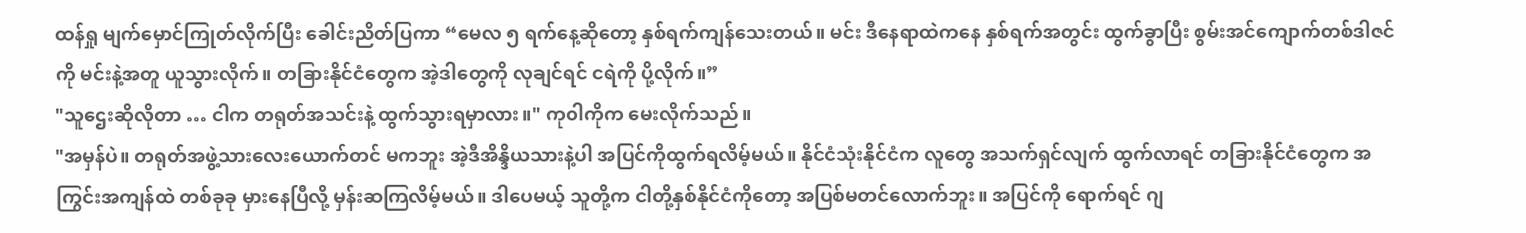ထန်ရှု မျက်မှောင်ကြုတ်လိုက်ပြီး ခေါင်းညိတ်ပြကာ “မေလ ၅ ရက်နေ့ဆိုတော့ နှစ်ရက်ကျန်သေးတယ်။ မင်း ဒီနေရာထဲကနေ နှစ်ရက်အတွင်း ထွက်ခွာပြီး စွမ်းအင်ကျောက်တစ်ဒါဇင်ကို မင်းနဲ့အတူ ယူသွားလိုက်။ တခြားနိုင်ငံတွေက အဲ့ဒါတွေကို လုချင်ရင် ငရဲကို ပို့လိုက်။”
"သူဌေးဆိုလိုတာ … ငါက တရုတ်အသင်းနဲ့ ထွက်သွားရမှာလား။" ကု၀ါကိုက မေးလိုက်သည်။
"အမှန်ပဲ။ တရုတ်အဖွဲ့သားလေးယောက်တင် မကဘူး အဲ့ဒီအိန္ဒိယသားနဲ့ပါ အပြင်ကိုထွက်ရလိမ့်မယ်။ နိုင်ငံသုံးနိုင်ငံက လူတွေ အသက်ရှင်လျက် ထွက်လာရင် တခြားနိုင်ငံတွေက အကြွင်းအကျန်ထဲ တစ်ခုခု မှားနေပြီလို့ မှန်းဆကြလိမ့်မယ်။ ဒါပေမယ့် သူတို့က ငါတို့နှစ်နိုင်ငံကိုတော့ အပြစ်မတင်လောက်ဘူး။ အပြင်ကို ရောက်ရင် ဂျ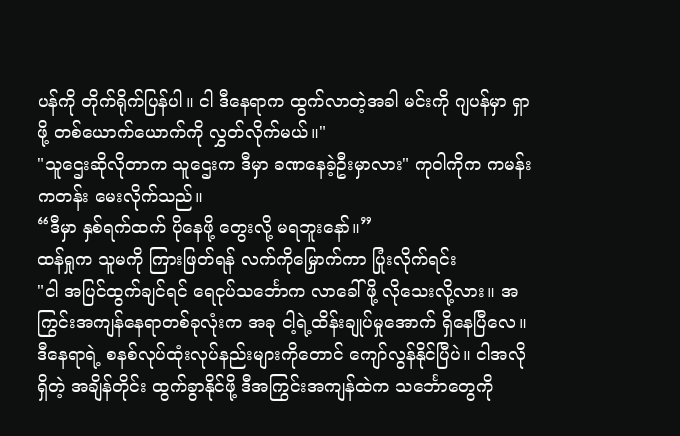ပန်ကို တိုက်ရိုက်ပြန်ပါ။ ငါ ဒီနေရာက ထွက်လာတဲ့အခါ မင်းကို ဂျပန်မှာ ရှာဖို့ တစ်ယောက်ယောက်ကို လွှတ်လိုက်မယ်။"
"သူဌေးဆိုလိုတာက သူဌေးက ဒီမှာ ခဏနေခဲ့ဦးမှာလား" ကု၀ါကိုက ကမန်းကတန်း မေးလိုက်သည်။
“ဒီမှာ နှစ်ရက်ထက် ပိုနေဖို့ တွေးလို့ မရဘူးနော်။”
ထန်ရှုက သူမကို ကြားဖြတ်ရန် လက်ကိုမြှောက်ကာ ပြုံးလိုက်ရင်း
"ငါ အပြင်ထွက်ချင်ရင် ရေငုပ်သင်္ဘောက လာခေါ်ဖို့ လိုသေးလို့လား။ အကြွင်းအကျန်နေရာတစ်ခုလုံးက အခု ငါ့ရဲ့ထိန်းချုပ်မှုအောက် ရှိနေပြီလေ။ ဒီနေရာရဲ့ စနစ်လုပ်ထုံးလုပ်နည်းများကိုတောင် ကျော်လွန်နိုင်ပြီပဲ။ ငါအလိုရှိတဲ့ အချိန်တိုင်း ထွက်ခွာနိုင်ဖို့ ဒီအကြွင်းအကျန်ထဲက သင်္ဘောတွေကို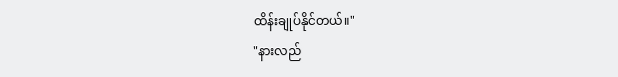ထိန်းချုပ်နိုင်တယ်။"
"နားလည်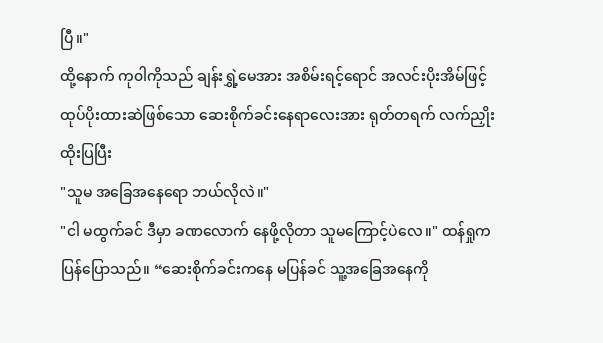ပြီ။"
ထို့နောက် ကု၀ါကိုသည် ချန်းရွှဲ့မေအား အစိမ်းရင့်ရောင် အလင်းပိုးအိမ်ဖြင့် ထုပ်ပိုးထားဆဲဖြစ်သော ဆေးစိုက်ခင်းနေရာလေးအား ရုတ်တရက် လက်ညှိုးထိုးပြပြီး
"သူမ အခြေအနေရော ဘယ်လိုလဲ။"
"ငါ မထွက်ခင် ဒီမှာ ခဏလောက် နေဖို့လိုတာ သူမကြောင့်ပဲလေ။" ထန်ရှုက ပြန်ပြောသည်။ “ဆေးစိုက်ခင်းကနေ မပြန်ခင် သူ့အခြေအနေကို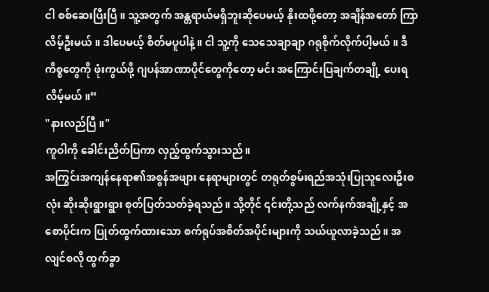ငါ စစ်ဆေးပြီးပြီ။ သူ့အတွက် အန္တရာယ်မရှိဘူးဆိုပေမယ့် နိုးထဖို့တော့ အချိန်အတော် ကြာလိမ့်ဦးမယ်။ ဒါပေမယ့် စိတ်မပူပါနဲ့။ ငါ သူ့ကို သေသေချာချာ ဂရုစိုက်လိုက်ပါ့မယ်။ ဒီကိစ္စတွေကို ဖုံးကွယ်ဖို့ ဂျပန်အာဏာပိုင်တွေကိုတော့ မင်း အကြောင်းပြချက်တချို့ ပေးရလိမ့်မယ်။”
"နားလည်ပြီ။"
ကူဝါကို ခေါင်းညိတ်ပြကာ လှည့်ထွက်သွားသည်။
အကြွင်းအကျန်နေရာ၏အစွန်အဖျား နေရာများတွင် တရုတ်စွမ်းရည်အသုံးပြုသူလေးဦးစလုံး ဆိုးဆိုးရွားရွား စုတ်ပြတ်သတ်ခဲ့ရသည်။ သို့တိုင် ၎င်းတို့သည် လက်နက်အချို့နှင့် အစောပိုင်းက ပြုတ်ထွက်ထားသော စက်ရုပ်အစိတ်အပိုင်းများကို သယ်ယူလာခဲ့သည်။ အလျင်စလို ထွက်ခွာ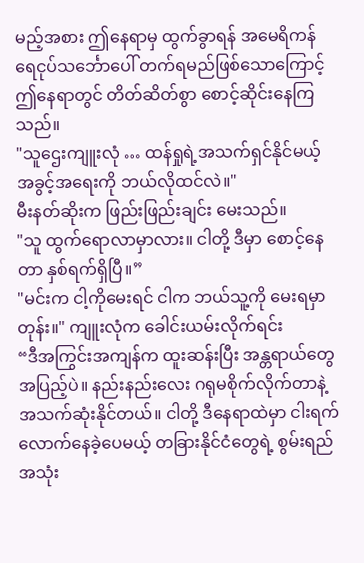မည့်အစား ဤနေရာမှ ထွက်ခွာရန် အမေရိကန်ရေငုပ်သင်္ဘောပေါ် တက်ရမည်ဖြစ်သောကြောင့် ဤနေရာတွင် တိတ်ဆိတ်စွာ စောင့်ဆိုင်းနေကြသည်။
"သူဌေးကျူးလုံ … ထန်ရှုရဲ့အသက်ရှင်နိုင်မယ့် အခွင့်အရေးကို ဘယ်လိုထင်လဲ။"
မီးနတ်ဆိုးက ဖြည်းဖြည်းချင်း မေးသည်။
"သူ ထွက်ရောလာမှာလား။ ငါတို့ ဒီမှာ စောင့်နေတာ နှစ်ရက်ရှိပြီ။”
"မင်းက ငါ့ကိုမေးရင် ငါက ဘယ်သူ့ကို မေးရမှာတုန်း။" ကျူးလုံက ခေါင်းယမ်းလိုက်ရင်း
“ဒီအကြွင်းအကျန်က ထူးဆန်းပြီး အန္တရာယ်တွေ အပြည့်ပဲ။ နည်းနည်းလေး ဂရုမစိုက်လိုက်တာနဲ့ အသက်ဆုံးနိုင်တယ်။ ငါတို့ ဒီနေရာထဲမှာ ငါးရက်လောက်နေခဲ့ပေမယ့် တခြားနိုင်ငံတွေရဲ့ စွမ်းရည်အသုံး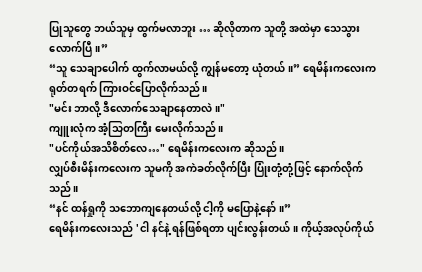ပြုသူတွေ ဘယ်သူမှ ထွက်မလာဘူး … ဆိုလိုတာက သူတို့ အထဲမှာ သေသွားလောက်ပြီ။”
“သူ သေချာပေါက် ထွက်လာမယ်လို့ ကျွန်မတော့ ယုံတယ်။” ရေမိန်းကလေးက ရုတ်တရက် ကြားဝင်ပြောလိုက်သည်။
"မင်း ဘာလို့ ဒီလောက်သေချာနေတာလဲ။"
ကျူးလုံက အံ့သြတကြီး မေးလိုက်သည်။
"ပင်ကိုယ်အသိစိတ်လေ…" ရေမိန်းကလေးက ဆိုသည်။
လျှပ်စီးမိန်းကလေးက သူမကို အကဲခတ်လိုက်ပြီး ပြုံးတုံ့တုံ့ဖြင့် နောက်လိုက်သည်။
“နင် ထန်ရှုကို သဘောကျနေတယ်လို့ ငါ့ကို မပြောနဲ့နော်။”
ရေမိန်းကလေးသည် 'ငါ နင်နဲ့ ရန်ဖြစ်ရတာ ပျင်းလွန်းတယ်။ ကိုယ့်အလုပ်ကိုယ်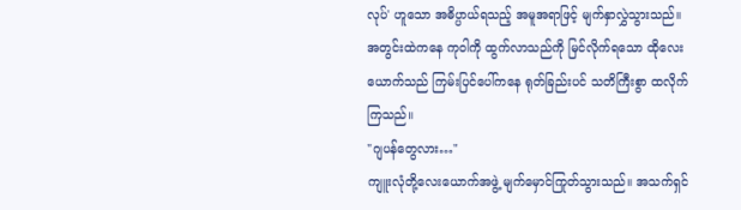လုပ်' ဟူသော အဓိပ္ပာယ်ရသည့် အမူအရာဖြင့် မျက်နှာလွှဲသွားသည်။
အတွင်းထဲကနေ ကု၀ါကို ထွက်လာသည်ကို မြင်လိုက်ရသော ထိုလေးယောက်သည် ကြမ်းပြင်ပေါ်ကနေ ရုတ်ခြည်းပင် သတိကြီးစွာ ထလိုက်ကြသည်။
"ဂျပန်တွေလား…"
ကျူးလုံတို့လေးယောက်အဖွဲ့ မျက်မှောင်ကြုတ်သွားသည်။ အသက်ရှင်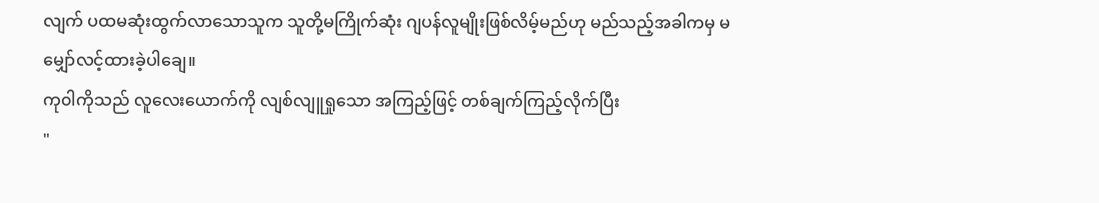လျက် ပထမဆုံးထွက်လာသောသူက သူတို့မကြိုက်ဆုံး ဂျပန်လူမျိုးဖြစ်လိမ့်မည်ဟု မည်သည့်အခါကမှ မမျှော်လင့်ထားခဲ့ပါချေ။
ကု၀ါကိုသည် လူလေးယောက်ကို လျစ်လျူရှုသော အကြည့်ဖြင့် တစ်ချက်ကြည့်လိုက်ပြီး
"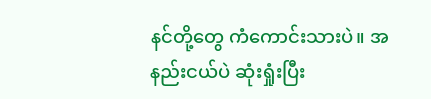နင်တို့တွေ ကံကောင်းသားပဲ။ အနည်းငယ်ပဲ ဆုံးရှုံးပြီး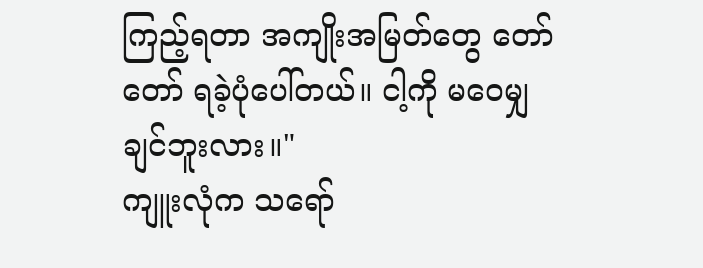ကြည့်ရတာ အကျိုးအမြတ်တွေ တော်တော် ရခဲ့ပုံပေါ်တယ်။ ငါ့ကို မဝေမျှချင်ဘူးလား။"
ကျူးလုံက သရော်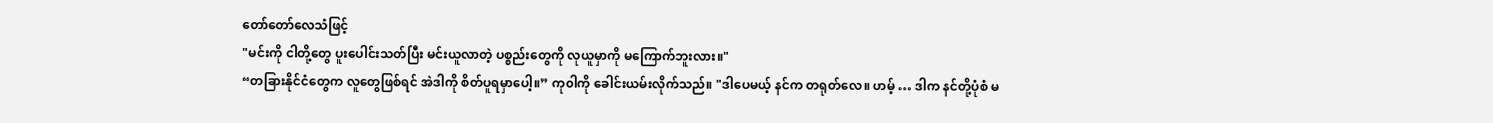တော်တော်လေသံဖြင့်
"မင်းကို ငါတို့တွေ ပူးပေါင်းသတ်ပြီး မင်းယူလာတဲ့ ပစ္စည်းတွေကို လုယူမှာကို မကြောက်ဘူးလား။"
“တခြားနိုင်ငံတွေက လူတွေဖြစ်ရင် အဲဒါကို စိတ်ပူရမှာပေါ့။” ကု၀ါကို ခေါင်းယမ်းလိုက်သည်။ "ဒါပေမယ့် နင်က တရုတ်လေ။ ဟမ့် … ဒါက နင်တို့ပုံစံ မ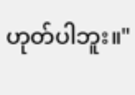ဟုတ်ပါဘူး။"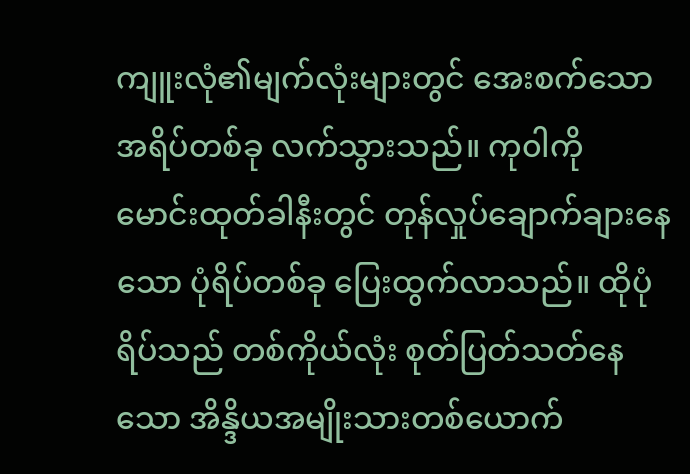ကျူးလုံ၏မျက်လုံးများတွင် အေးစက်သော အရိပ်တစ်ခု လက်သွားသည်။ ကု၀ါကို မောင်းထုတ်ခါနီးတွင် တုန်လှုပ်ချောက်ချားနေသော ပုံရိပ်တစ်ခု ပြေးထွက်လာသည်။ ထိုပုံရိပ်သည် တစ်ကိုယ်လုံး စုတ်ပြတ်သတ်နေသော အိန္ဒိယအမျိုးသားတစ်ယောက်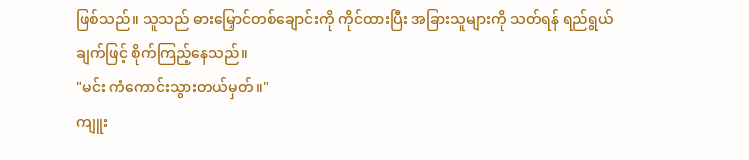ဖြစ်သည်။ သူသည် ဓားမြှောင်တစ်ချောင်းကို ကိုင်ထားပြီး အခြားသူများကို သတ်ရန် ရည်ရွယ်ချက်ဖြင့် စိုက်ကြည့်နေသည်။
"မင်း ကံကောင်းသွားတယ်မှတ်။"
ကျူး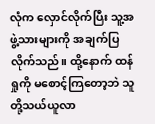လုံက လှောင်လိုက်ပြီး သူ့အဖွဲ့သားများကို အချက်ပြလိုက်သည်။ ထို့နောက် ထန်ရှုကို မစောင့်ကြတော့ဘဲ သူတို့သယ်ယူလာ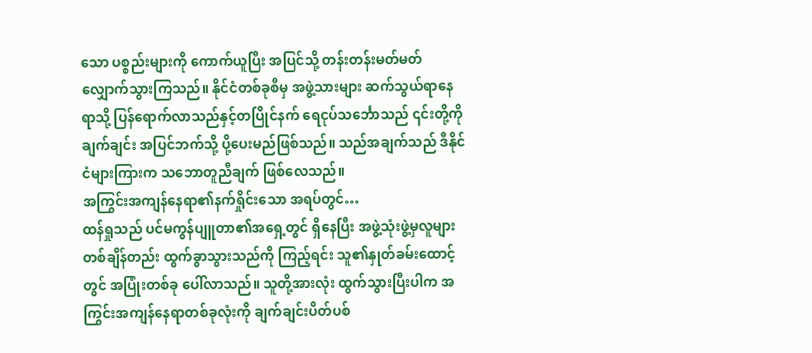သော ပစ္စည်းများကို ကောက်ယူပြီး အပြင်သို့ တန်းတန်းမတ်မတ် လျှောက်သွားကြသည်။ နိုင်ငံတစ်ခုစီမှ အဖွဲ့သားများ ဆက်သွယ်ရာနေရာသို့ ပြန်ရောက်လာသည်နှင့်တပြိုင်နက် ရေငုပ်သင်္ဘောသည် ၎င်းတို့ကို ချက်ချင်း အပြင်ဘက်သို့ ပို့ပေးမည်ဖြစ်သည်။ သည်အချက်သည် ဒီနိုင်ငံများကြားက သဘောတူညီချက် ဖြစ်လေသည်။
အကြွင်းအကျန်နေရာ၏နက်ရှိုင်းသော အရပ်တွင်…
ထန်ရှုသည် ပင်မကွန်ပျူတာ၏အရှေ့တွင် ရှိနေပြီး အဖွဲ့သုံးဖွဲ့မှလူများ တစ်ချိန်တည်း ထွက်ခွာသွားသည်ကို ကြည့်ရင်း သူ၏နှုတ်ခမ်းထောင့်တွင် အပြုံးတစ်ခု ပေါ်လာသည်။ သူတို့အားလုံး ထွက်သွားပြီးပါက အကြွင်းအကျန်နေရာတစ်ခုလုံးကို ချက်ချင်းပိတ်ပစ်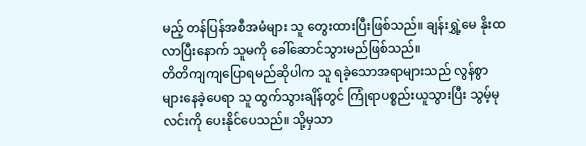မည့် တန်ပြန်အစီအမံများ သူ တွေးထားပြီးဖြစ်သည်။ ချန်းရွှဲ့မေ နိုးထလာပြီးနောက် သူမကို ခေါ်ဆောင်သွားမည်ဖြစ်သည်။
တိတိကျကျပြောရမည်ဆိုပါက သူ ရခဲ့သောအရာများသည် လွန်စွာ များနေခဲ့ပေရာ သူ ထွက်သွားချိန်တွင် ကြုံရာပစ္စည်းယူသွားပြီး သွမ့်မုလင်းကို ပေးနိုင်ပေသည်။ သို့မှသာ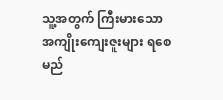သူ့အတွက် ကြီးမားသော အကျိုးကျေးဇူးများ ရစေမည်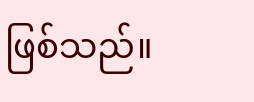ဖြစ်သည်။